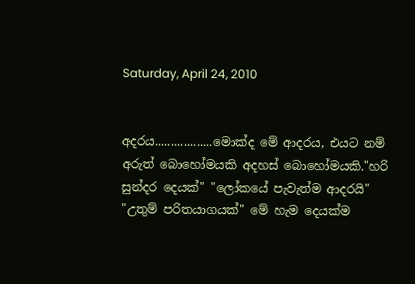Saturday, April 24, 2010


අදරය..................මොක්ද මේ ආදරය, එයට නම් අරුත් බොහෝමයකි අදහස් බොහෝමයකි."හරි සුන්දර දෙයක්" "ලෝකයේ පැවැත්ම ආදරයි" "උතුම් පරිතයාගයක්" මේ හැම දෙයක්ම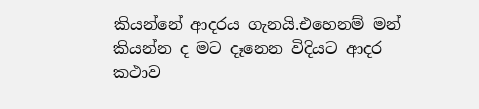කියන්නේ ආදරය ගැනයි.එහෙනම් මන් කියන්න ද මට දෑනෙන විදියට ආදර කථාව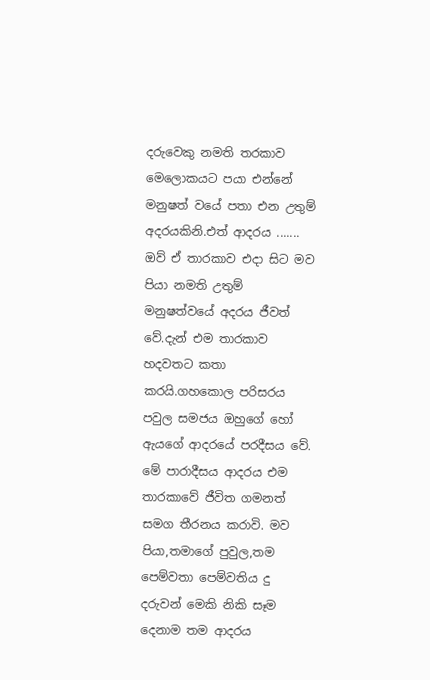දරුවෙකු නමති තරකාව මෙලොකයට පයා එන්නේ මනුෂත් වයේ පතා එන උතුම් අදරයකිනි.එත් ආදරය ....... ඔව් ඒ තාරකාව එදා සිට මව පියා නමති උතුම් මනුෂත්වයේ අදරය ජීවත් වේ.දැන් එම තාරකාව හදවතට කතා කරයි.ගහකොල පරිසරය පවුල සමජය ඔහුගේ හෝ ඇයගේ ආදරයේ පරදීසය වේ. මේ පාරාදීසය ආදරය එම තාරකාවේ ජීවිත ගමනත් සමග තීරනය කරාවි. මව පියා,තමාගේ පුවුල,තම පෙම්වතා පෙම්වතිය දු දරුවන් මෙකි නිකි සෑම දෙනාම තම ආදරය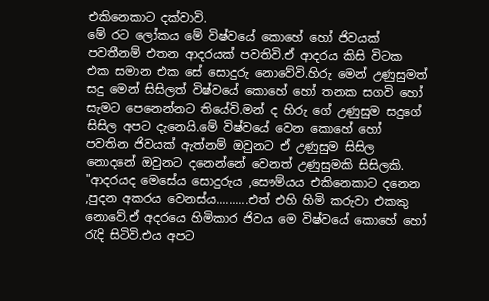එකිනෙකාට දක්වාවි.
මේ රට ලෝකය මේ විෂ්වයේ කොහේ හෝ ජිවයක් පවතීනම් එතන ආදරයක් පවතිවි.ඒ ආදරය කිසි විටක එක සමාන එක සේ සොදුරු නොවේවි.හිරු මෙන් උණුසුමත් සදු මෙන් සිසිලත් විෂ්වයේ කොහේ හෝ තනක සගවි හෝ සැමට පෙනෙන්නට තියේවි.මන් ද හිරු ගේ උණුසුම සදුගේ සිසිල අපට දැනෙයි.මේ විෂ්වයේ වෙන කොහේ හෝ පවතින ජිවයක් ඇත්නම් ඔවුනට ඒ උණුසුම සිසිල නොදනේ ඔවුනට දනෙන්නේ වෙනත් උණුසුමකි සිසිලකි.
"ආදරයද මෙසේය සොදුරුය ,සෞම්යය එකිනෙකාට දනෙන ,පුදන අකරය වෙනස්ය..........එත් එහි හිමි කරුවා එකකු නොවේ.ඒ අදරයෙ හිමිකාර ජිවය මෙ විෂ්වයේ කොහේ හෝ රැදි සිටිවි.එය අපට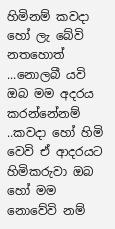හිමිනම් කවදා හෝ ලැ බේවි නතහොත් ...නොලබී යවි ඔබ මම අදරය කරන්නේනම් ..කවදා හෝ හිමි වෙවි ඒ ආදරයට හිමිකරුවා ඔබ හෝ මම නොවේවි නම්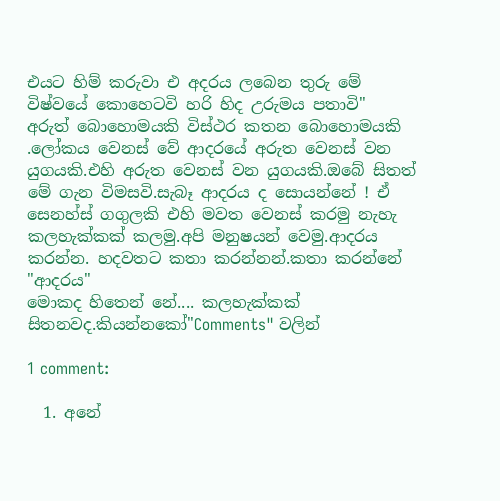එයට හිම් කරුවා එ අදරය ලබෙන තුරු මේ විෂ්වයේ කොහෙටවි හරි හිද උරුමය පතාවි"
අරුත් බොහොමයකි විස්ථර කතන බොහොමයකි .ලෝකය වෙනස් වේ ආදරයේ අරුත වෙනස් වන යුගයකි.එහි අරුත වෙනස් වන යුගයකි.ඔබේ සිතත් මේ ගැන විමසවි.සැබෑ ආදරය ද සොයන්නේ ! ඒ සෙනහ්ස් ගගුලකි එහි මවත වෙනස් කරමු නැහැ කලහැක්කක් කලමු.අපි මනුෂයන් වෙමු.ආදරය කරන්න. හදවතට කතා කරන්නන්.කතා කරන්නේ "ආදරය"
මොකද හිතෙන් නේ.... කලහැක්කක් සිතනවද.කියන්නකෝ"Comments" වලින්

1 comment:

  1. අනේ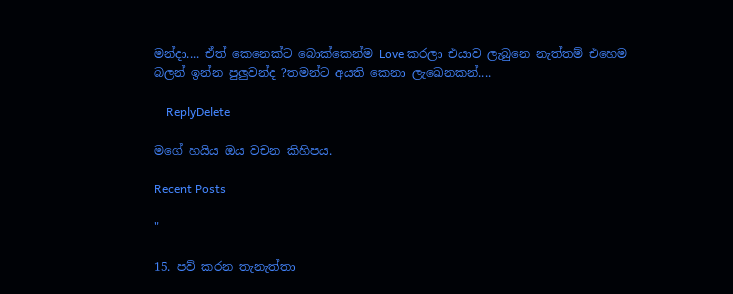මන්දා.... ඒත් කෙනෙක්ට බොක්කෙන්ම Love කරලා එයාව ලැබුනෙ නැත්තම් එහෙම බලන් ඉන්න පුලුවන්ද ?තමන්ට අයති කෙනා ලැඛෙනකන්....

    ReplyDelete

මගේ හයිය ඔය වචන කිහිපය.

Recent Posts

"

15. පව් කරන තැනැත්තා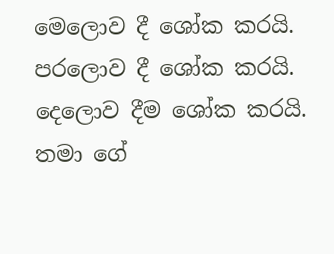මෙලොව දී ශෝක කරයි. පරලොව දී ශෝක කරයි. දෙලොව දීම ශෝක කරයි. තමා ගේ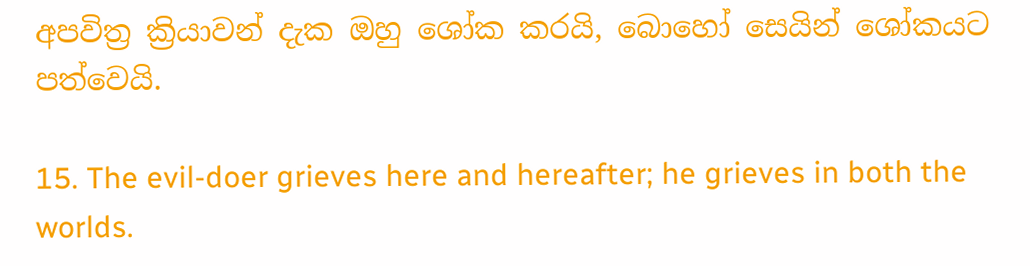අපවිත්‍ර ක්‍රියාවන් දැක ඔහු ශෝක කරයි, බොහෝ සෙයින් ශෝකයට පත්වෙයි.

15. The evil-doer grieves here and hereafter; he grieves in both the worlds.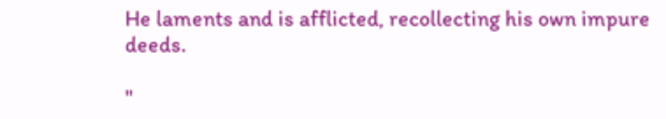He laments and is afflicted, recollecting his own impure deeds.

"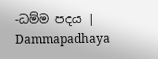-ධම්ම පදය | Dammapadhaya